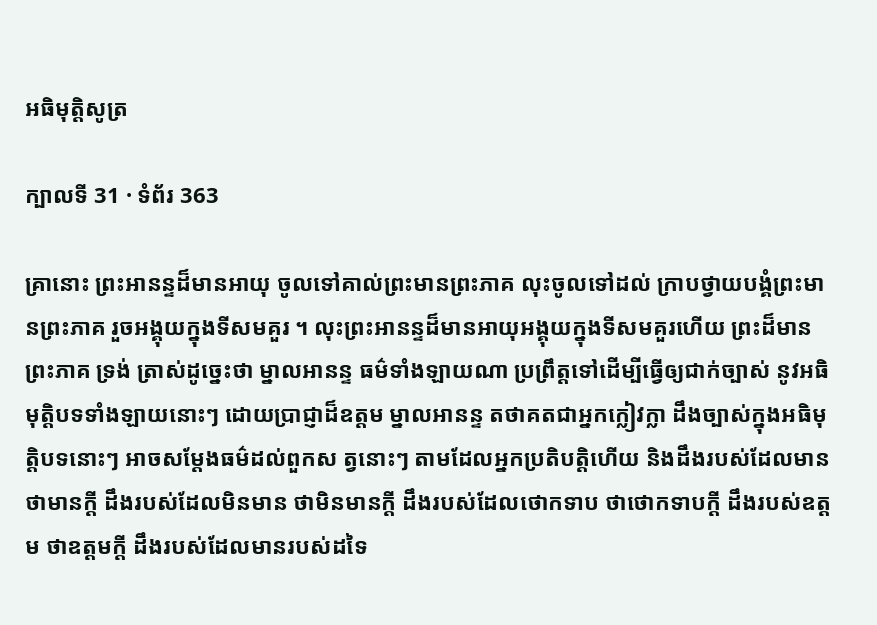អធិមុត្តិសូត្រ

ក្បាលទី 31 · ទំព័រ 363

គ្រានោះ ព្រះអានន្ទដ៏មានអាយុ ចូលទៅគាល់ព្រះមានព្រះភាគ លុះចូលទៅដល់ ក្រាបថ្វាយបង្គំព្រះមានព្រះភាគ រួចអង្គុយក្នុងទីសមគួរ ។ លុះព្រះអានន្ទដ៏មានអាយុអង្គុយក្នុងទីសមគួរហើយ ព្រះដ៏មានព្រះភាគ ទ្រង់ ត្រាស់ដូច្នេះថា ម្នាលអានន្ទ ធម៌ទាំងឡាយណា ប្រព្រឹត្តទៅដើម្បីធ្វើឲ្យជាក់ច្បាស់ នូវអធិមុត្តិបទទាំងឡាយនោះៗ ដោយប្រាជ្ញាដ៏ឧត្តម ម្នាលអានន្ទ តថាគតជាអ្នកក្លៀវក្លា ដឹងច្បាស់ក្នុងអធិមុត្តិបទនោះៗ អាចសម្តែងធម៌ដល់ពួកស ត្វនោះៗ តាមដែលអ្នកប្រតិបត្តិហើយ និងដឹងរបស់ដែលមាន ថាមានក្តី ដឹងរបស់ដែលមិនមាន ថាមិនមានក្តី ដឹងរបស់ដែលថោកទាប ថាថោកទាបក្តី ដឹងរបស់ឧត្តម ថាឧត្តមក្តី ដឹងរបស់ដែលមានរបស់ដទៃ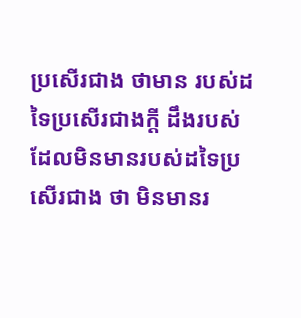ប្រសើរជាង ថាមាន របស់ដទៃប្រសើរជាងក្តី ដឹងរបស់ដែលមិនមានរបស់ដទៃប្រសើរជាង ថា មិនមានរ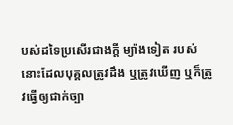បស់ដទៃប្រសើរជាងក្តី ម្យ៉ាងទៀត របស់នោះដែលបុគ្គលត្រូវដឹង ឬត្រូវឃើញ ឬក៏ត្រូវធ្វើឲ្យជាក់ច្បា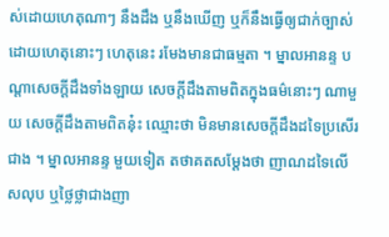ស់ដោយហេតុណាៗ នឹងដឹង ឬនឹងឃើញ ឬក៏នឹងធ្វើឲ្យជាក់ច្បាស់ដោយហេតុនោះៗ ហេតុនេះ រមែងមានជាធម្មតា ។ ម្នាលអានន្ទ បណ្តាសេចក្តីដឹងទាំងឡាយ សេចក្តីដឹងតាមពិតក្នុងធម៌នោះៗ ណាមួយ សេចក្តីដឹងតាមពិតនុ៎ះ ឈ្មោះថា មិនមានសេចក្តីដឹងដទៃប្រសើរ ជាង ។ ម្នាលអានន្ទ មួយទៀត តថាគតសម្តែងថា ញាណដទៃលើសលុប ឬថ្លៃថ្លាជាងញា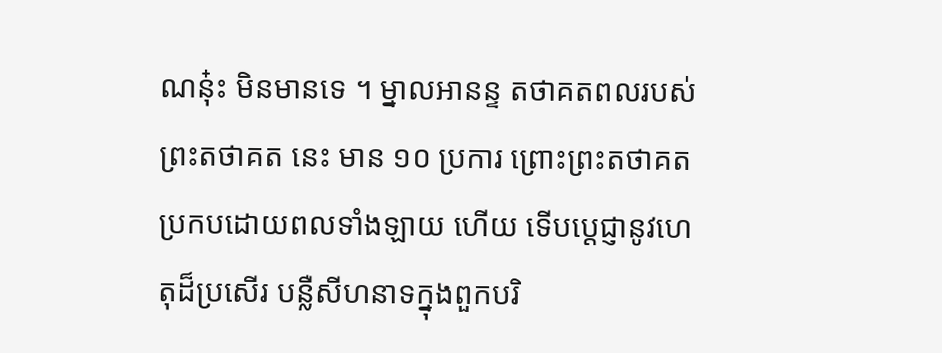ណនុ៎ះ មិនមានទេ ។ ម្នាលអានន្ទ តថាគតពលរបស់ព្រះតថាគត នេះ មាន ១០ ប្រការ ព្រោះព្រះតថាគតប្រកបដោយពលទាំងឡាយ ហើយ ទើបប្តេជ្ញានូវហេតុដ៏ប្រសើរ បន្លឺសីហនាទក្នុងពួកបរិ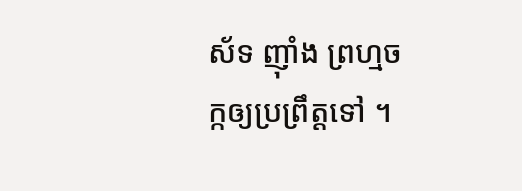ស័ទ ញ៉ាំង ព្រហ្មចក្កឲ្យប្រព្រឹត្តទៅ ។